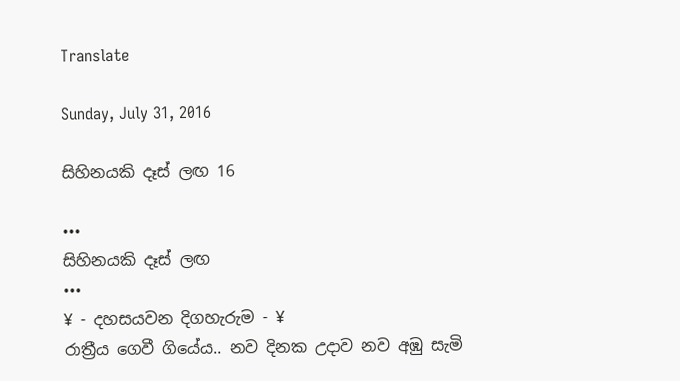Translate

Sunday, July 31, 2016

සිහිනයකි දෑස් ලඟ 16

•••
සිහිනයකි දෑස් ලඟ
•••
¥ - දහසයවන දිගහැරුම - ¥
රාත්‍රීය ගෙවී ගියේය.. නව දිනක උදාව නව අඹු සැමි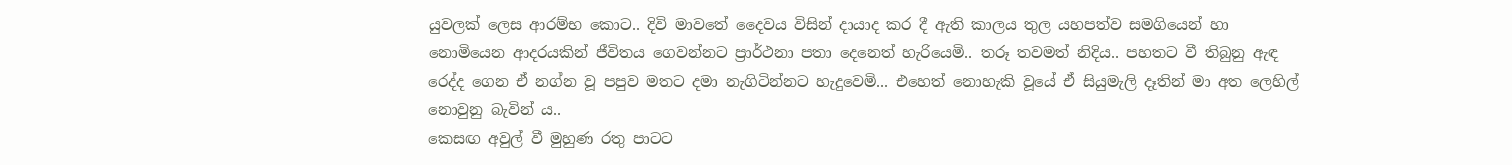යුවලක් ලෙස ආරම්භ කොට.. දිවි මාවතේ දෛවය විසින් දායාද කර දී ඇති කාලය තුල යහපත්ව සමගියෙන් හා නොමියෙන ආදරයකින් ජීවිතය ගෙවන්නට ප්‍රාර්ථනා පතා දෙනෙත් හැරියෙමි.. තරූ තවමත් නිදිය.. පහතට වී තිබුනු ඇඳ රෙද්ද ගෙන ඒ නග්න වූ පපුව මතට දමා නැගිටින්නට හැදුවෙමි... එහෙත් නොහැකි වූයේ ඒ සියුමැලි දෑතින් මා අත ලෙහිල් නොවුනු බැවින් ය..
කෙසඟ අවුල් වී මුහුණ රතු පාටට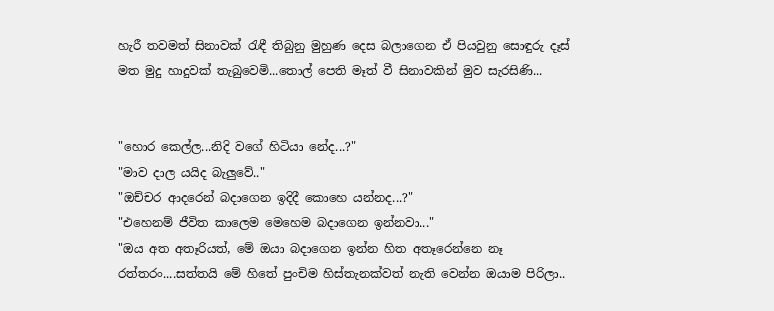හැරී තවමත් සිනාවක් රැඳී තිබුනු මුහුණ දෙස බලාගෙන ඒ පියවුනු සොඳුරු දෑස් මත මුදු හාදුවක් තැබුවෙමි...තොල් පෙති මෑත් වී සිනාවකින් මුව සැරසිණි...


"හොර කෙල්ල...නිදි වගේ හිටියා නේද...?"
"මාව දාල යයිද බැලුවේ.."
"ඔච්චර ආදරෙන් බදාගෙන ඉදිදී කොහෙ යන්නද...?"
"එහෙනම් ජීවිත කාලෙම මෙහෙම බදාගෙන ඉන්නවා..."
"ඔය අත අතෑරියත්, මේ ඔයා බදාගෙන ඉන්න හිත අතෑරෙන්නෙ නෑ රත්තරං....සත්තයි මේ හිතේ පුංචිම හිස්තැනක්වත් නැති වෙන්න ඔයාම පිරිලා..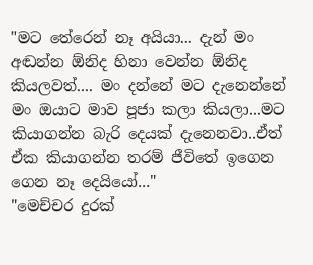"මට තේරෙන් නෑ අයියා... දැන් මං අඬන්න ඕනිද හිනා වෙන්න ඕනිද කියලවත්.... මං දන්නේ මට දැනෙන්නේ මං ඔයාට මාව පූජා කලා කියලා...මට කියාගන්න බැරි දෙයක් දැනෙනවා..ඒත් ඒක කියාගන්න තරම් ජීවිතේ ඉගෙන ගෙන නෑ දෙයියෝ..."
"මෙච්චර දුරක්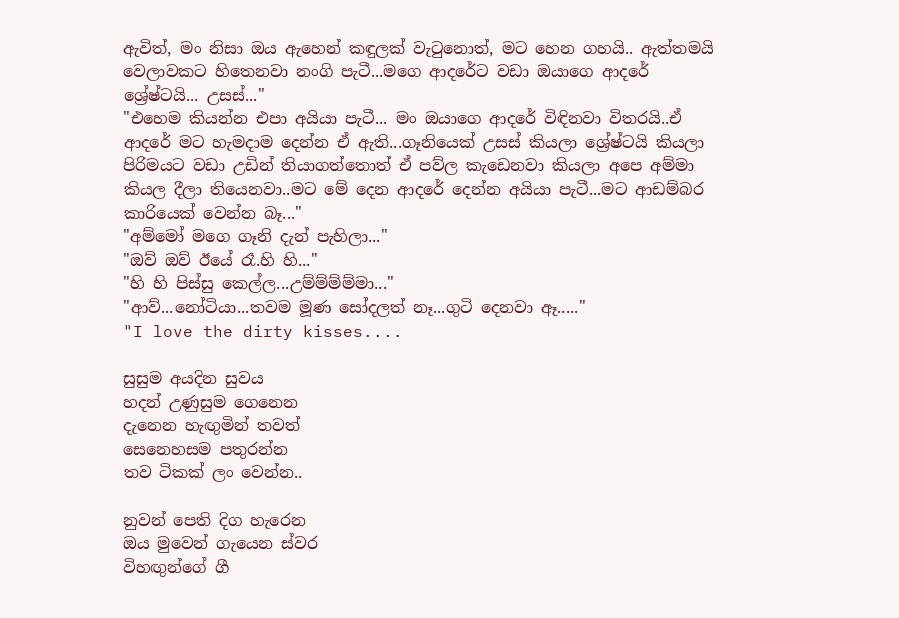ඇවිත්, මං නිසා ඔය ඇහෙන් කඳුලක් වැටුනොත්, මට හෙන ගහයි.. ඇත්තමයි වෙලාවකට හිතෙනවා නංගි පැටී...මගෙ ආදරේට වඩා ඔයාගෙ ආදරේ ශ්‍රේෂ්ටයි... උසස්..."
"එහෙම කියන්න එපා අයියා පැටී... මං ඔයාගෙ ආදරේ විඳිනවා විතරයි..ඒ ආදරේ මට හැමදාම දෙන්න ඒ ඇති...ගෑනියෙක් උසස් කියලා ශ්‍රේෂ්ටයි කියලා පිරිමයට වඩා උඩින් තියාගත්තොත් ඒ පව්ල කැඩෙනවා කියලා අපෙ අම්මා කියල දීලා තියෙනවා..මට මේ දෙන ආදරේ දෙන්න අයියා පැටී...මට ආඩම්බර කාරියෙක් වෙන්න බෑ..."
"අම්මෝ මගෙ ගෑනි දැන් පැහිලා..."
"ඔව් ඔව් ඊයේ රෑ.හි හි..."
"හි හි පිස්සු කෙල්ල...උම්ම්ම්ම්මා..."
"ආව්...නෝටියා...තවම මූණ සෝදලත් නෑ...ගුටි දෙනවා ඈ....."
"I love the dirty kisses....

සුසුම අයදින සුවය
හදන් උණුසුම ගෙනෙන
දැනෙන හැඟුමින් තවත්
සෙනෙහසම පතුරන්න
තව ටිකක් ලං වෙන්න..

නුවන් පෙති දිග හැරෙන
ඔය මුවෙන් ගැයෙන ස්වර
විහඟුන්ගේ ගී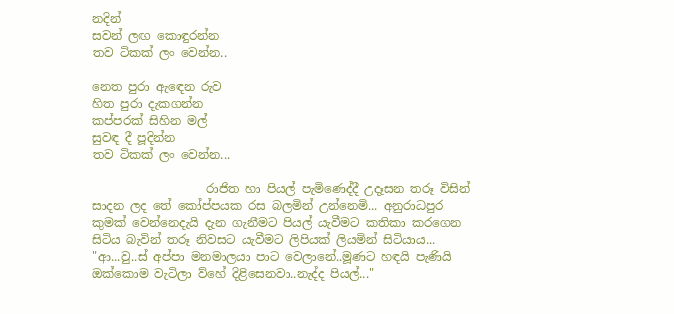නදින්
සවන් ලඟ කොඳුරන්න
තව ටිකක් ලං වෙන්න..

නෙත පුරා ඇඳෙන රුව
හිත පුරා දැකගන්න
කප්පරක් සිහින මල්
සුවඳ දී පූදින්න
තව ටිකක් ලං වෙන්න...

                   රාජිත හා පියල් පැමිණෙද්දී උදෑසන තරූ විසින් සාදන ලද තේ කෝප්පයක රස බලමින් උන්නෙමි... අනුරාධපුර කුමක් වෙන්නෙදැයි දැන ගැනීමට පියල් යැවීමට කතිකා කරගෙන සිටිය බැවින් තරූ නිවසට යැවීමට ලිපියක් ලියමින් සිටියාය...
"ආ...වු..ස් අප්පා මනමාලයා පාට වෙලානේ..මූණට හඳයි පැණියි ඔක්කොම වැටිලා ව්හේ දිළිසෙනවා..නැද්ද පියල්..."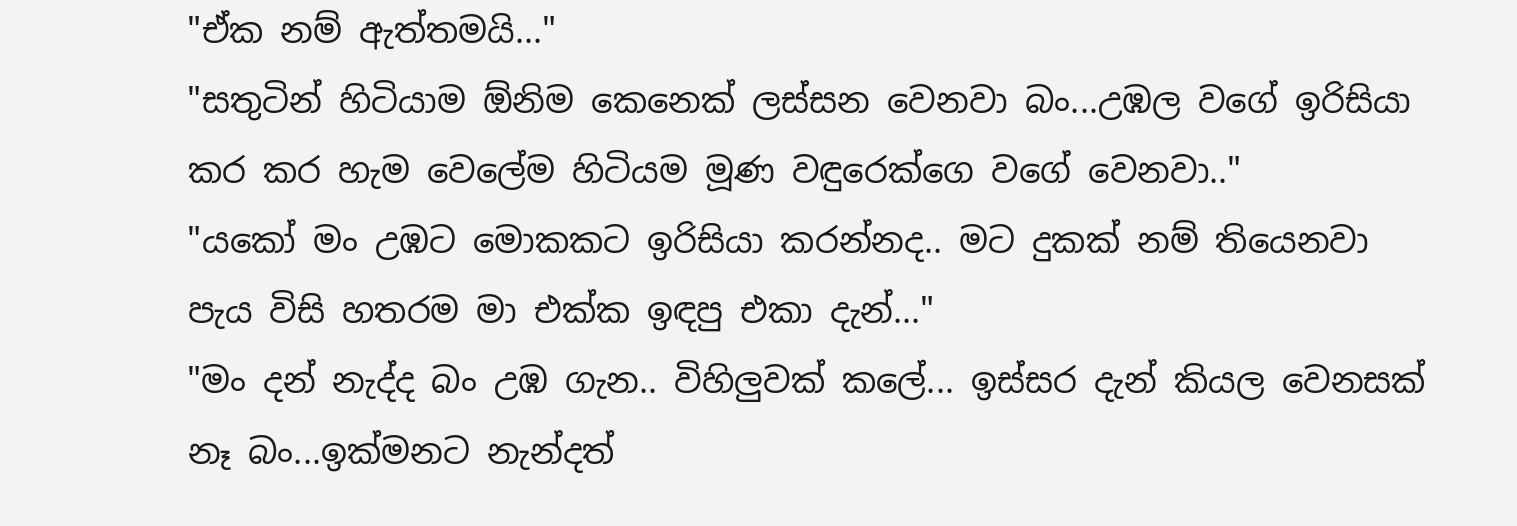"ඒක නම් ඇත්තමයි..."
"සතුටින් හිටියාම ඕනිම කෙනෙක් ලස්සන වෙනවා බං...උඹල වගේ ඉරිසියා කර කර හැම වෙලේම හිටියම මූණ වඳුරෙක්ගෙ වගේ වෙනවා.."
"යකෝ මං උඹට මොකකට ඉරිසියා කරන්නද.. මට දුකක් නම් තියෙනවා පැය විසි හතරම මා එක්ක ඉඳපු එකා දැන්..."
"මං දන් නැද්ද බං උඹ ගැන.. විහිලුවක් කලේ... ඉස්සර දැන් කියල වෙනසක් නෑ බං...ඉක්මනට නැන්දත්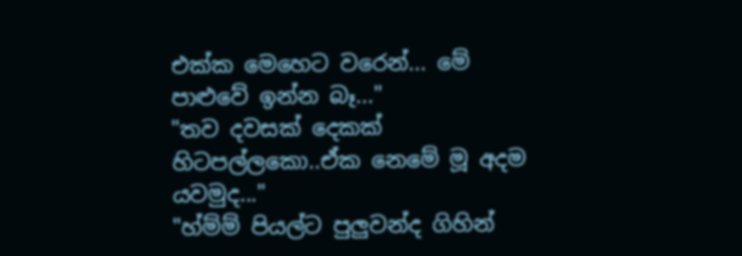එක්ක මෙහෙට වරෙන්... මේ පාළුවේ ඉන්න බෑ..."
"තව දවසක් දෙකක් හිටපල්ලකො..ඒක නෙමේ මූ අදම යවමුද..."
"හ්ම්ම් පියල්ට පුලුවන්ද ගිහින්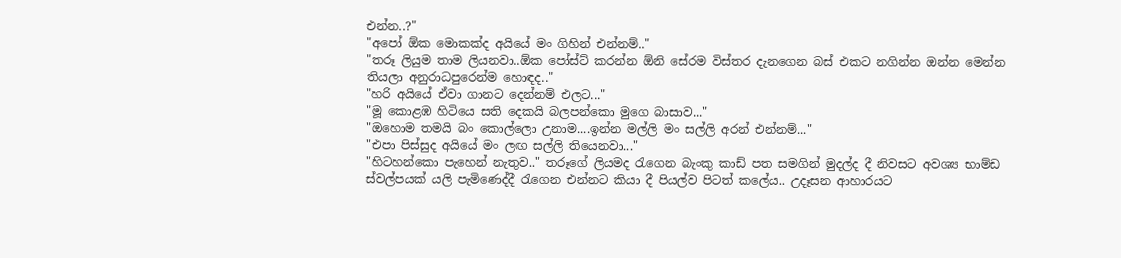එන්න..?"
"අපෝ ඕක මොකක්ද අයියේ මං ගිහින් එන්නම්.."
"තරූ ලියුම තාම ලියනවා..ඕක පෝස්ට් කරන්න ඕනි සේරම විස්තර දැනගෙන බස් එකට නගින්න ඔන්න මෙන්න තියලා අනුරාධපුරෙන්ම හොඳද.."
"හරි අයියේ ඒවා ගානට දෙන්නම් එලට..."
"මූ කොළඹ හිටියෙ සති දෙකයි බලපන්කො මුගෙ බාසාව..."
"ඔහොම තමයි බං කොල්ලො උනාම....ඉන්න මල්ලි මං සල්ලි අරන් එන්නම්..."
"එපා පිස්සුද අයියේ මං ලඟ සල්ලි තියෙනවා..."
"හිටහන්කො පැහෙන් නැතුව.." තරූගේ ලියමද රැගෙන බැංකු කාඩ් පත සමගින් මුදල්ද දී නිවසට අවශ්‍ය භාම්ඩ ස්වල්පයක් යලි පැමිණෙද්දී රැගෙන එන්නට කියා දී පියල්ව පිටත් කලේය.. උදෑසන ආහාරයට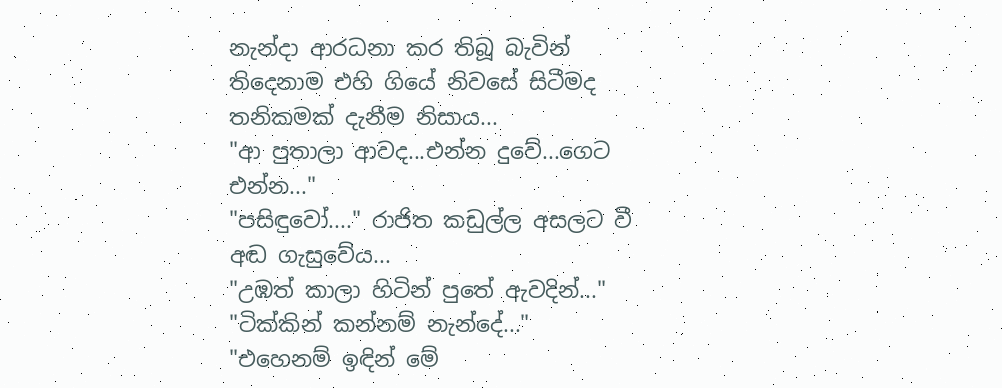නැන්දා ආරධනා කර තිබූ බැවින් තිදෙනාම එහි ගියේ නිවසේ සිටීමද තනිකමක් දැනීම නිසාය...
"ආ පුතාලා ආවද...එන්න දුවේ...ගෙට එන්න..."
"පසිඳුවෝ...." රාජිත කඩුල්ල අසලට වී අඬ ගැසුවේය...
"උඹත් කාලා හිටින් පුතේ ඇවදින්..."
"ටික්කින් කන්නම් නැන්දේ..."
"එහෙනම් ඉඳින් මේ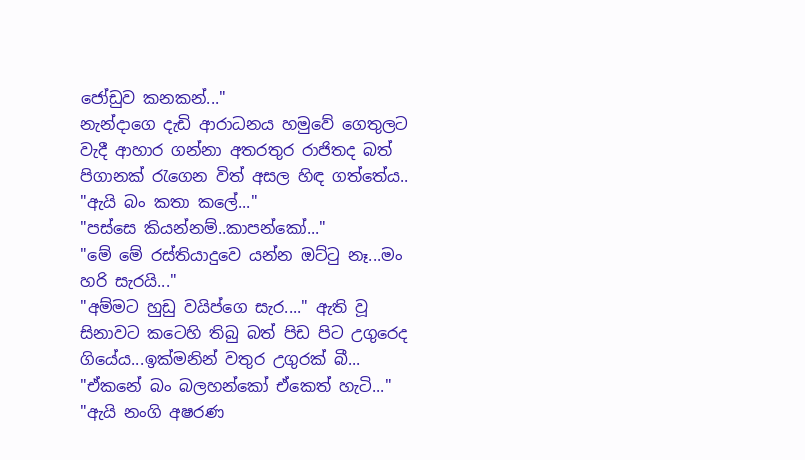ජෝඩුව කනකන්..."
නැන්දාගෙ දැඩි ආරාධනය හමුවේ ගෙතුලට වැදී ආහාර ගන්නා අතරතුර රාජිතද බත් පිගානක් රැගෙන විත් අසල හිඳ ගත්තේය..
"ඇයි බං කතා කලේ..."
"පස්සෙ කියන්නම්..කාපන්කෝ..."
"මේ මේ රස්තියාදුවෙ යන්න ඔට්ටු නෑ...මං හරි සැරයි..."
"අම්මට හුඩු වයිප්ගෙ සැර...." ඇති වූ සිනාවට කටෙහි තිබු බත් පිඩ පිට උගුරෙද ගියේය...ඉක්මනින් වතුර උගුරක් බී...
"ඒකනේ බං බලහන්කෝ ඒකෙත් හැටි..."
"ඇයි නංගි අෂරණ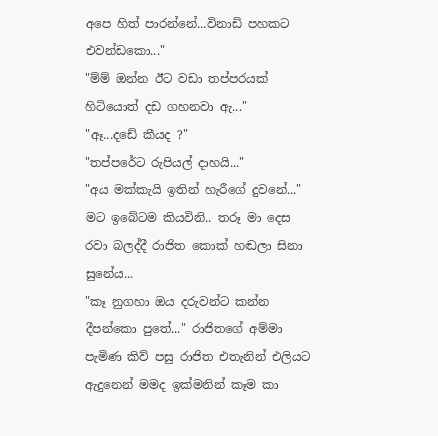අපෙ හිත් පාරන්නේ...විනාඩි පහකට එවන්ඩකො..."
"ම්ම් ඔන්න ඊට වඩා තප්පරයක් හිටියොත් දඩ ගහනවා ඇ..."
"ඈ...දඩේ කීයද ?"
"තප්පරේට රුපියල් දාහයි..."
"අය මක්කැයි ඉතින් හැරීගේ දුවනේ..." මට ඉබේටම කියවිනි.. තරූ මා දෙස රවා බලද්දී රාජිත කොක් හඬලා සිනා සුනේය...
"කෑ නුගහා ඔය දරුවන්ට කන්න දීපන්කො පුතේ..." රාජිතගේ අම්මා පැමිණ කිව් පසු රාජිත එතැනින් එලියට ඇදුනෙන් මමද ඉක්මනින් කෑම කා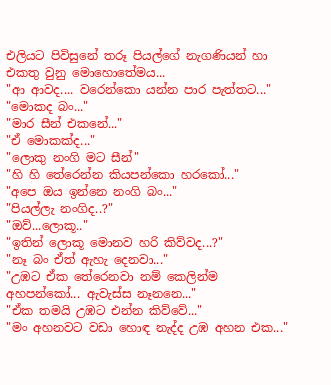එලියට පිවිසුනේ තරූ පියල්ගේ නැගණියන් හා එකතු වුනු මොහොතේමය...
"ආ ආවද.... වරෙන්කො යන්න පාර පැත්තට..."
"මොකද බං..."
"මාර සීන් එකනේ..."
"ඒ මොකක්ද..."
"ලොකු නංගි මට සීන්"
"හි හි තේරෙන්න කියපන්කො හරකෝ..."
"අපෙ ඔය ඉන්නෙ නංගි බං..."
"පියල්ලැ නංගිද..?"
"ඔව්...ලොකූ.."
"ඉතින් ලොකූ මොනව හරි කිව්වද...?"
"නෑ බං ඒත් ඇහැ දෙනවා..."
"උඹට ඒක තේරෙනවා නම් කෙලින්ම අහපන්කෝ... ඇවැස්ස නෑනනෙ..."
"ඒක තමයි උඹට එන්න කිව්වේ..."
"මං අහනවට වඩා හොඳ නැද්ද උඹ අහන එක..."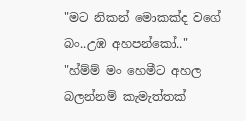"මට නිකන් මොකක්ද වගේ බං..උඹ අහපන්කෝ.."
"හ්ම්ම් මං හෙමීට අහල බලන්නම් කැමැත්තක්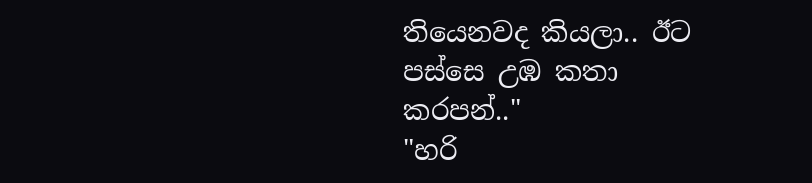තියෙනවද කියලා.. ඊට පස්සෙ උඹ කතා කරපන්.."
"හරි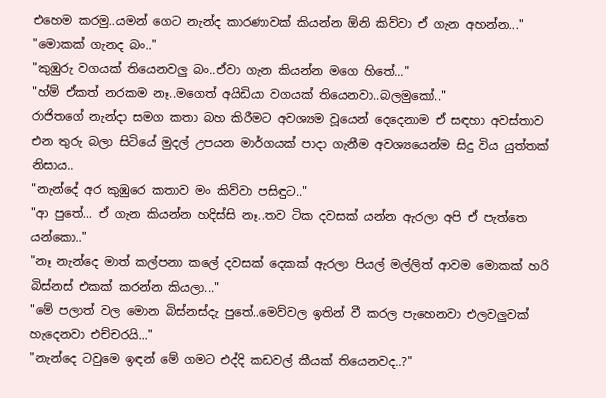එහෙම කරමු..යමන් ගෙට නැන්ද කාරණාවක් කියන්න ඕනි කිව්වා ඒ ගැන අහන්න..."
"මොකක් ගැනද බං.."
"කුඹුරු වගයක් තියෙනවලු බං..ඒවා ගැන කියන්න මගෙ හිතේ..."
"හ්ම් ඒකත් නරකම නෑ..මගෙත් අයිඩියා වගයක් තියෙනවා..බලමුකෝ.."
රාජිතගේ නැන්දා සමග කතා බහ කිරීමට අවශ්‍යම වූයෙන් දෙදෙනාම ඒ සඳහා අවස්තාව එන තුරු බලා සිටියේ මුදල් උපයන මාර්ගයක් පාදා ගැනීම අවශ්‍යයෙන්ම සිදු විය යුත්තක් නිසාය..
"නැන්දේ අර කුඹුරෙ කතාව මං කිව්වා පසිඳුට.."
"ආ පුතේ... ඒ ගැන කියන්න හදිස්සි නෑ..තව ටික දවසක් යන්න ඇරලා අපි ඒ පැත්තෙ යන්කො.."
"නෑ නැන්දෙ මාත් කල්පනා කලේ දවසක් දෙකක් ඇරලා පියල් මල්ලිත් ආවම මොකක් හරි බිස්නස් එකක් කරන්න කියලා..."
"මේ පලාත් වල මොන බිස්නස්දැ පුතේ..මෙව්වල ඉතින් වී කරල පැහෙනවා එලවලුවක් හැදෙනවා එච්චරයි..."
"නැන්දෙ ටවුමෙ ඉඳන් මේ ගමට එද්දි කඩවල් කීයක් තියෙනවද..?"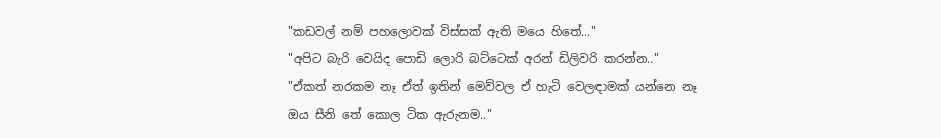"කඩවල් නම් පහලොවක් විස්සක් ඇති මයෙ හිතේ..."
"අපිට බැරි වෙයිද පොඩි ලොරි බට්ටෙක් අරන් ඩිලිවරි කරන්න.."
"ඒකත් නරකම නෑ ඒත් ඉතින් මෙව්වල ඒ හැටි වෙලඳාමක් යන්නෙ නෑ ඔය සීනි තේ කොල ටික ඇරුනම.."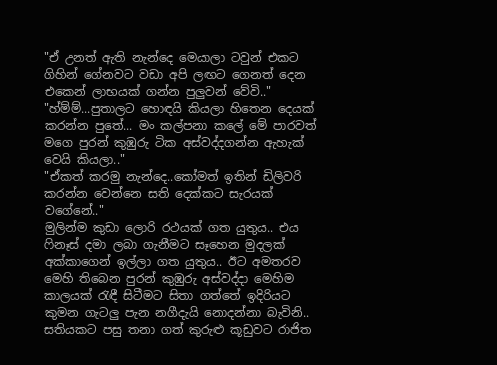"ඒ උනත් ඇති නැන්දෙ මෙයාලා ටවුන් එකට ගිහින් ගේනවට වඩා අපි ලඟට ගෙනත් දෙන එකෙන් ලාභයක් ගන්න පුලුවන් වේවි.."
"හ්ම්ම්...පුතාලට හොඳයි කියලා හිතෙන දෙයක් කරන්න පුතේ... මං කල්පනා කලේ මේ පාරවත් මගෙ පුරන් කුඹුරු ටික අස්වද්දගන්න ඇහැක් වෙයි කියලා.."
"ඒකත් කරමු නැන්දෙ..කෝමත් ඉතින් ඩිලිවරි කරන්න වෙන්නෙ සති දෙක්කට සැරයක් වගේනේ.."
මුලින්ම කුඩා ලොරි රථයක් ගත යුතුය.. එය ෆිනෑස් දමා ලබා ගැනීමට සෑහෙන මුදලක් අක්කාගෙන් ඉල්ලා ගත යුතුය.. ඊට අමතරව මෙහි තිබෙන පුරන් කුඹුරු අස්වද්දා මෙහිම කාලයක් රැඳී සිටීමට සිතා ගත්තේ ඉදිරියට කුමන ගැටලු පැන නගීදැයි නොදන්නා බැවිනි..
සතියකට පසු තනා ගත් කුරුළු කූඩුවට රාජිත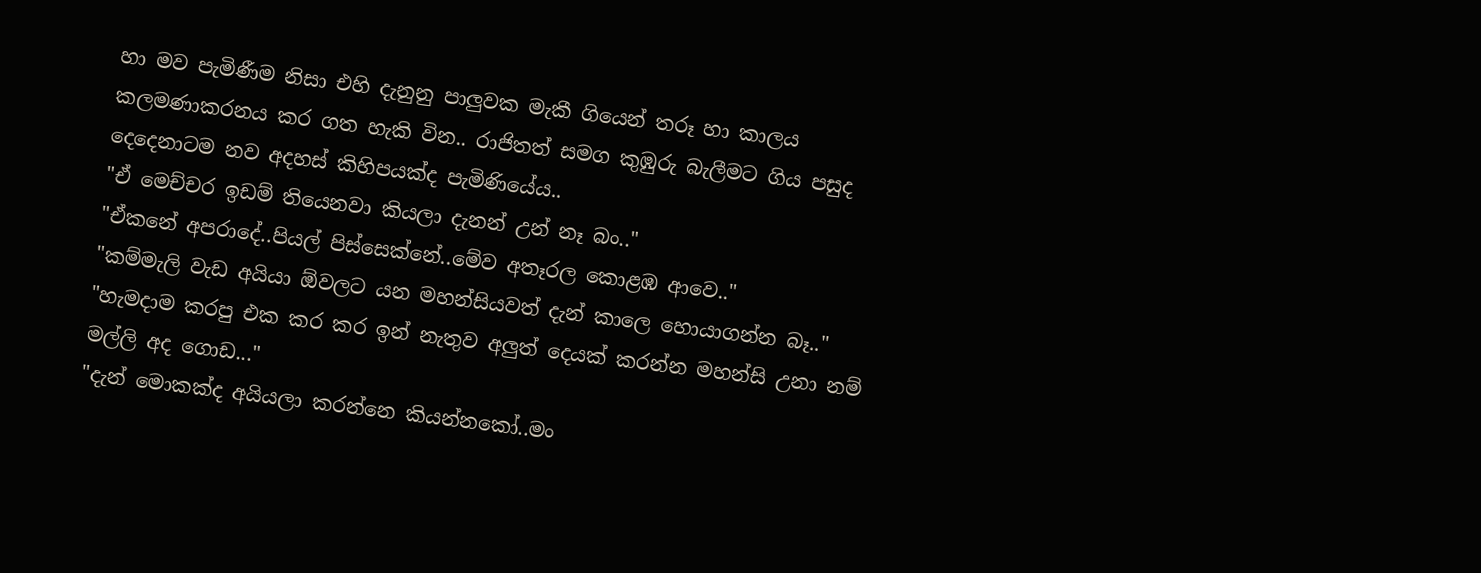හා මව පැමිණීම නිසා එහි දැනුනු පාලුවක මැකී ගියෙන් තරූ හා කාලය කලමණාකරනය කර ගත හැකි වින.. රාජිතත් සමග කුඹුරු බැලීමට ගිය පසුද දෙදෙනාටම නව අදහස් කිහිපයක්ද පැමිණියේය..
"ඒ මෙච්චර ඉඩම් තියෙනවා කියලා දැනන් උන් නෑ බං.."
"ඒකනේ අපරාදේ..පියල් පිස්සෙක්නේ..මේව අතෑරල කොළඹ ආවෙ.."
"කම්මැලි වැඩ අයියා ඕවලට යන මහන්සියවත් දැන් කාලෙ හොයාගන්න බෑ.."
"හැමදාම කරපු එක කර කර ඉන් නැතුව අලුත් දෙයක් කරන්න මහන්සි උනා නම් මල්ලි අද ගොඩ..."
"දැන් මොකක්ද අයියලා කරන්නෙ කියන්නකෝ..මං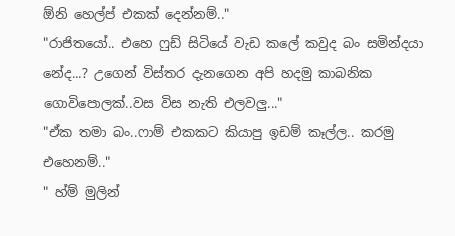ඕනි හෙල්ප් එකක් දෙන්නම්.."
"රාජිතයෝ.. එහෙ ෆුඩ් සිටියේ වැඩ කලේ කවුද බං සමින්දයා නේද...? උගෙන් විස්තර දැනගෙන අපි හදමු කාබනික ගොවිපොලක්..වස විස නැති එලවලු..."
"ඒක තමා බං..ෆාම් එකකට කියාපු ඉඩම් කෑල්ල.. කරමු එහෙනම්.."
" හ්ම් මුලින්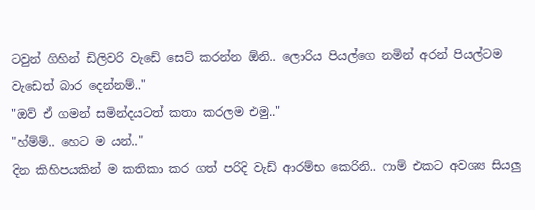ටවුන් ගිහින් ඩිලිවරි වැඩේ සෙට් කරන්න ඕනි.. ලොරිය පියල්ගෙ නමින් අරන් පියල්ටම වැඩෙත් බාර දෙන්නම්.."
"ඔව් ඒ ගමන් සමින්දයටත් කතා කරලම එමු.."
"හ්ම්ම්.. හෙට ම යන්.."
දින කිහිපයකින් ම කතිකා කර ගත් පරිදි වැඩ් ආරම්භ කෙරිනි.. ෆාම් එකට අවශ්‍ය සියලු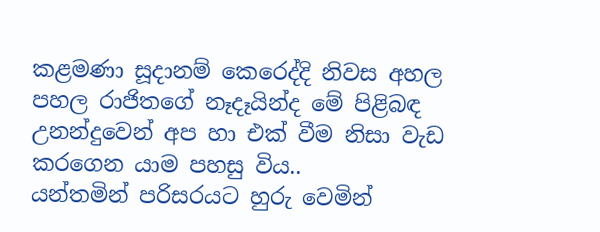කළමණා සූදානම් කෙරෙද්දි නිවස අහල පහල රාජිතගේ නෑදෑයින්ද මේ පිළිබඳ උනන්දුවෙන් අප හා එක් වීම නිසා වැඩ කරගෙන යාම පහසු විය..
යන්තමින් පරිසරයට හුරු වෙමින්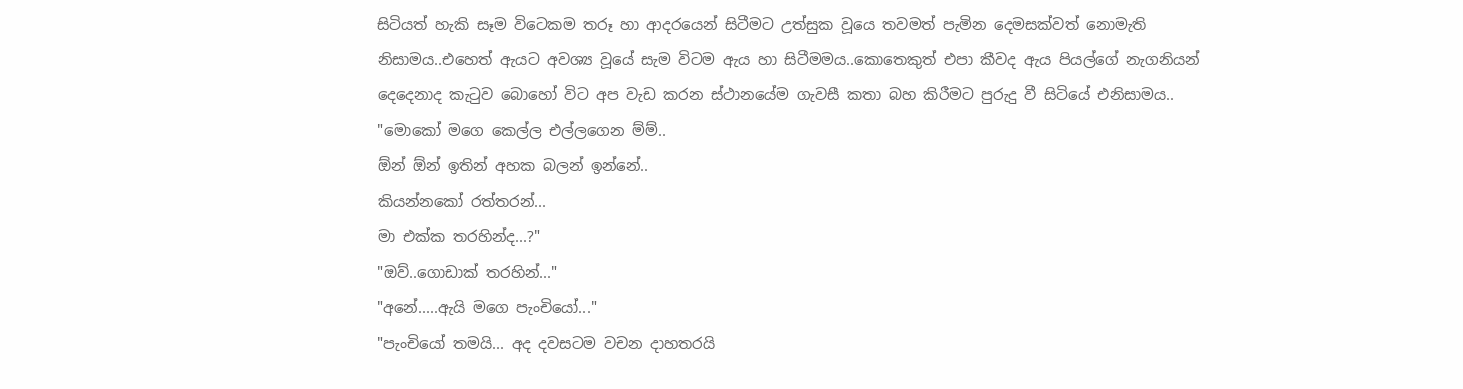සිටියත් හැකි සෑම විටෙකම තරූ හා ආදරයෙන් සිටීමට උත්සුක වූයෙ තවමත් පැමින දෙමසක්වත් නොමැති නිසාමය..එහෙත් ඇයට අවශ්‍ය වූයේ සැම විටම ඇය හා සිටීමමය..කොතෙකුත් එපා කීවද ඇය පියල්ගේ නැගනියන් දෙදෙනාද කැටුව බොහෝ විට අප වැඩ කරන ස්ථානයේම ගැවසී කතා බහ කිරීමට පුරුදු වී සිටියේ එනිසාමය..
"මොකෝ මගෙ කෙල්ල එල්ලගෙන ම්ම්..
ඕන් ඕන් ඉතින් අහක බලන් ඉන්නේ..
කියන්නකෝ රත්තරන්...
මා එක්ක තරහින්ද...?"
"ඔව්..ගොඩාක් තරහින්..."
"අනේ.....ඇයි මගෙ පැංචියෝ..."
"පැංචියෝ තමයි... අද දවසටම වචන දාහතරයි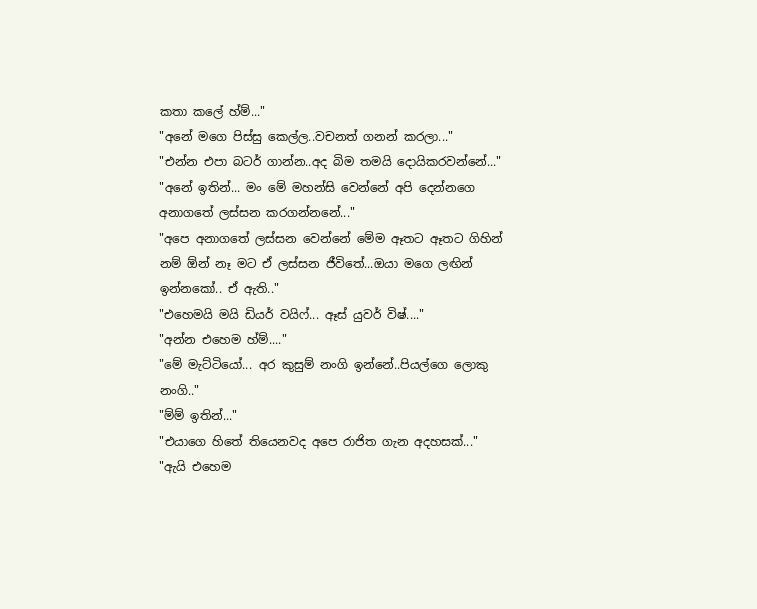කතා කලේ හ්ම්..."
"අනේ මගෙ පිස්සු කෙල්ල..වචනත් ගනන් කරලා..."
"එන්න එපා බටර් ගාන්න..අද බිම තමයි දොයිකරවන්නේ..."
"අනේ ඉතින්... මං මේ මහන්සි වෙන්නේ අපි දෙන්නගෙ අනාගතේ ලස්සන කරගන්නනේ..."
"අපෙ අනාගතේ ලස්සන වෙන්නේ මේම ඈතට ඈතට ගිහින් නම් ඕන් නෑ මට ඒ ලස්සන ජීවිතේ...ඔයා මගෙ ලඟින් ඉන්නකෝ.. ඒ ඇති.."
"එහෙමයි මයි ඩියර් වයිෆ්... ඈස් යුවර් විෂ්...."
"අන්න එහෙම හ්ම්...."
"මේ මැට්ටියෝ... අර කුසුම් නංගි ඉන්නේ..පියල්ගෙ ලොකු නංගි.."
"ම්ම් ඉතින්..."
"එයාගෙ හිතේ තියෙනවද අපෙ රාජිත ගැන අදහසක්..."
"ඇයි එහෙම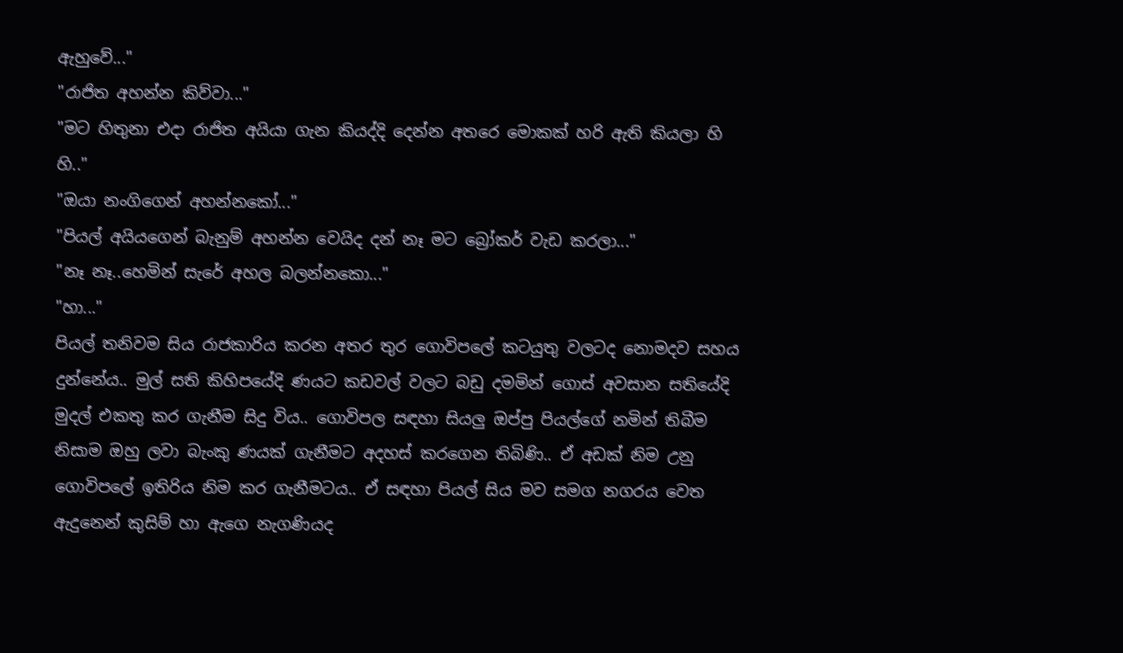ඇහුවේ..."
"රාජිත අහන්න කිව්වා..."
"මට හිතුනා එදා රාජිත අයියා ගැන කියද්දි දෙන්න අතරෙ මොකක් හරි ඇති කියලා හි හි.."
"ඔයා නංගිගෙන් අහන්නකෝ..."
"පියල් අයියගෙන් බැනුම් අහන්න වෙයිද දන් නෑ මට බ්‍රෝකර් වැඩ කරලා..."
"නෑ නෑ..හෙමින් සැරේ අහල බලන්නකො..."
"හා..."
පියල් තනිවම සිය රාජකාරිය කරන අතර තුර ගොවිපලේ කටයුතු වලටද නොමදව සහය දුන්නේය.. මුල් සති කිහිපයේදි ණයට කඩවල් වලට බඩු දමමින් ගොස් අවසාන සතියේදි මුදල් එකතු කර ගැනීම සිදු විය.. ගොවිපල සඳහා සියලු ඔප්පු පියල්ගේ නමින් තිබීම නිසාම ඔහු ලවා බැංකු ණයක් ගැනීමට අදහස් කරගෙන තිබිණි.. ඒ අඩක් නිම උනු ගොවිපලේ ඉතිරිය නිම කර ගැනීමටය.. ඒ සඳහා පියල් සිය මව සමග නගරය වෙත ඇදුනෙන් කුසිම් හා ඇගෙ නැගණියද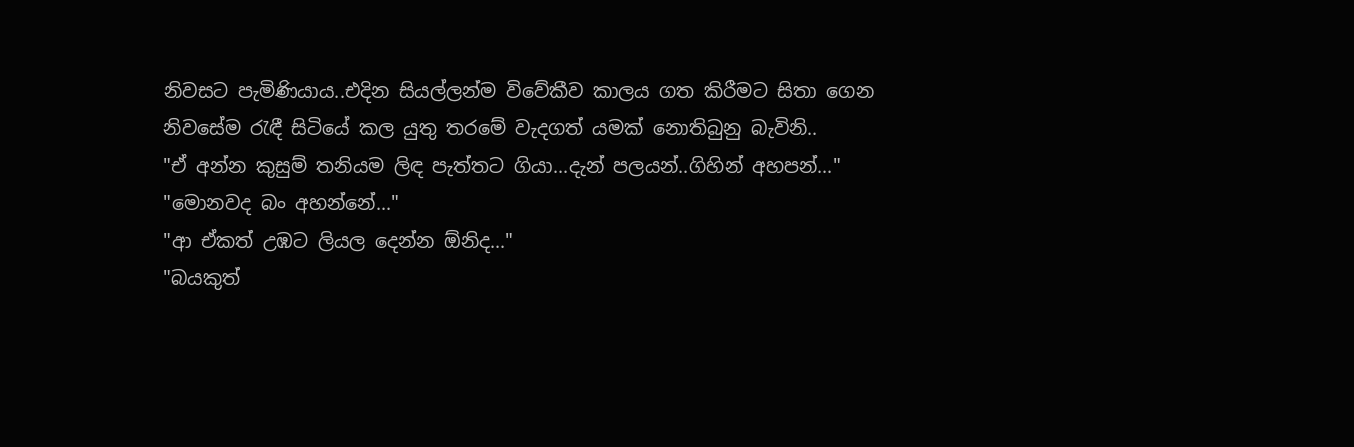නිවසට පැමිණියාය..එදින සියල්ලන්ම විවේකීව කාලය ගත කිරීමට සිතා ගෙන නිවසේම රැඳී සිටියේ කල යුතු තරමේ වැදගත් යමක් නොතිබුනු බැවිනි..
"ඒ අන්න කුසුම් තනියම ලිඳ පැත්තට ගියා...දැන් පලයන්..ගිහින් අහපන්..."
"මොනවද බං අහන්නේ..."
"ආ ඒකත් උඹට ලියල දෙන්න ඕනිද..."
"බයකුත්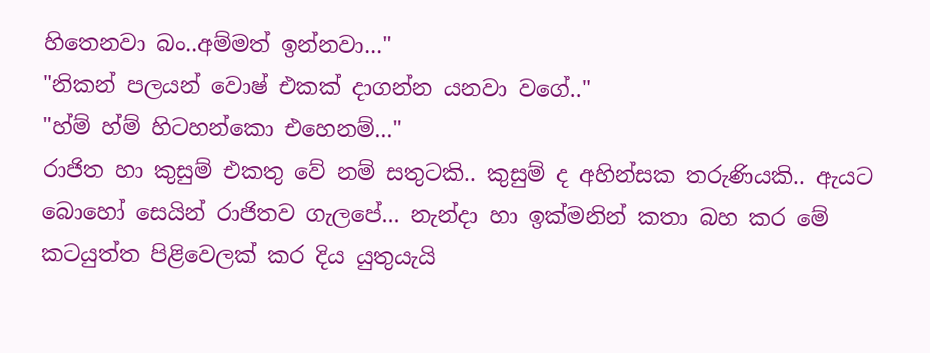හිතෙනවා බං..අම්මත් ඉන්නවා..."
"නිකන් පලයන් වොෂ් එකක් දාගන්න යනවා වගේ.."
"හ්ම් හ්ම් හිටහන්කො එහෙනම්..."
රාජිත හා කුසුම් එකතු වේ නම් සතුටකි.. කුසුම් ද අහින්සක තරුණියකි.. ඇයට බොහෝ සෙයින් රාජිතව ගැලපේ... නැන්දා හා ඉක්මනින් කතා බහ කර මේ කටයුත්ත පිළිවෙලක් කර දිය යුතුයැයි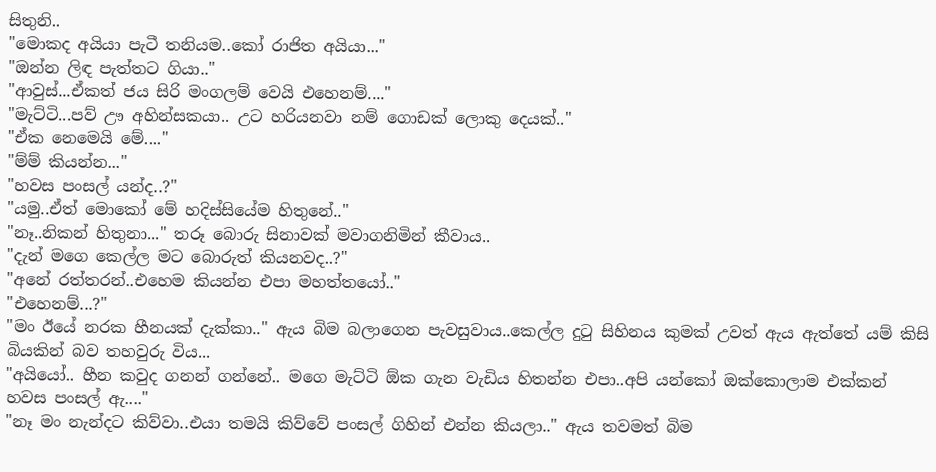සිතුනි..
"මොකද අයියා පැටී තනියම..කෝ රාජිත අයියා..."
"ඔන්න ලිඳ පැත්තට ගියා.."
"ආවුස්...ඒකත් ජය සිරි මංගලම් වෙයි එහෙනම්...."
"මැට්ටි...පව් ඌ අහින්සකයා.. උට හරියනවා නම් ගොඩක් ලොකු දෙයක්.."
"ඒක නෙමෙයි මේ...."
"ම්ම් කියන්න..."
"හවස පංසල් යන්ද..?"
"යමු..ඒත් මොකෝ මේ හදිස්සියේම හිතුනේ.."
"නෑ..නිකන් හිතුනා..." තරූ බොරු සිනාවක් මවාගනිමින් කීවාය..
"දැන් මගෙ කෙල්ල මට බොරුත් කියනවද..?"
"අනේ රත්තරන්..එහෙම කියන්න එපා මහත්තයෝ.."
"එහෙනම්...?"
"මං ඊයේ නරක හීනයක් දැක්කා.." ඇය බිම බලාගෙන පැවසුවාය..කෙල්ල දුටු සිහිනය කුමක් උවත් ඇය ඇත්තේ යම් කිසි බියකින් බව තහවුරු විය...
"අයියෝ.. හීන කවුද ගනන් ගන්නේ.. මගෙ මැට්ටි ඕක ගැන වැඩිය හිතන්න එපා..අපි යන්කෝ ඔක්කොලාම එක්කන් හවස පංසල් ඇ...."
"නෑ මං නැන්දට කිව්වා..එයා තමයි කිව්වේ පංසල් ගිහින් එන්න කියලා.." ඇය තවමත් බිම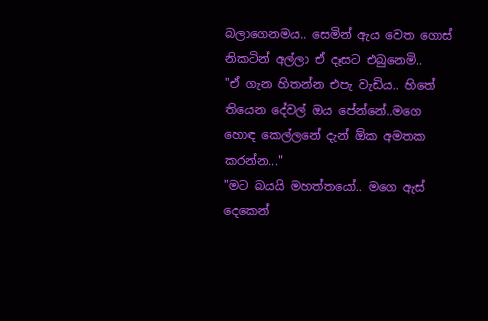බලාගෙනමය.. සෙමින් ඇය වෙත ගොස් නිකටින් අල්ලා ඒ දෑසට එබුනෙමි..
"ඒ ගැන හිතන්න එපැ වැඩිය.. හිතේ තියෙන දේවල් ඔය පේන්නේ..මගෙ හොඳ කෙල්ලනේ දැන් ඕක අමතක කරන්න..."
"මට බයයි මහත්තයෝ.. මගෙ ඇස් දෙකෙන්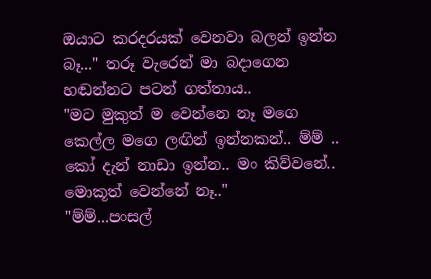ඔයාට කරදරයක් වෙනවා බලන් ඉන්න බෑ..." තරූ වැරෙන් මා බදාගෙන හඬන්නට පටන් ගත්තාය..
"මට මුකුත් ම වෙන්නෙ නෑ මගෙ කෙල්ල මගෙ ලඟින් ඉන්නකන්.. ම්ම් .. කෝ දැන් නාඩා ඉන්න.. මං කිව්වනේ.. මොකූත් වෙන්නේ නෑ.."
"ම්ම්...පංසල්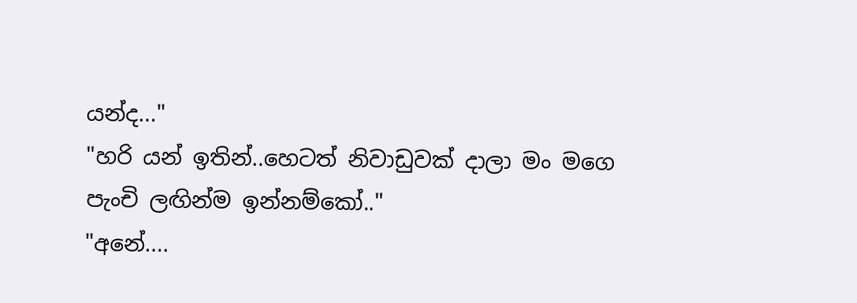යන්ද..."
"හරි යන් ඉතින්..හෙටත් නිවාඩුවක් දාලා මං මගෙ පැංචි ලඟින්ම ඉන්නම්කෝ.."
"අනේ....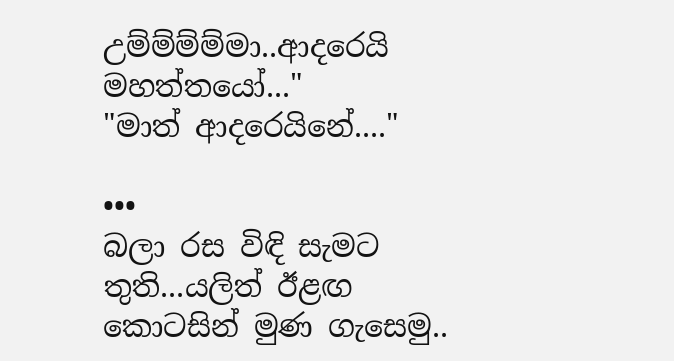උම්ම්ම්ම්මා..ආදරෙයි මහත්තයෝ..."
"මාත් ආදරෙයිනේ...."

•••
බලා රස විඳි සැමට තුති...යලිත් ඊළඟ
කොටසින් මුණ ගැසෙමු..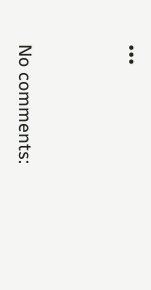•••




No comments: